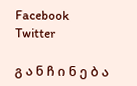Facebook Twitter

გ ა ნ ჩ ი ნ ე ბ ა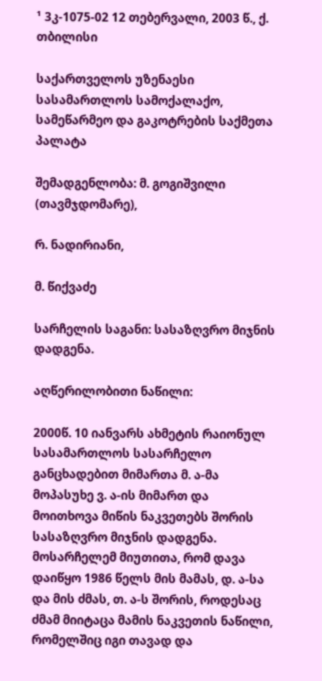¹ 3კ-1075-02 12 თებერვალი, 2003 წ., ქ. თბილისი

საქართველოს უზენაესი სასამართლოს სამოქალაქო, სამეწარმეო და გაკოტრების საქმეთა პალატა

შემადგენლობა: მ. გოგიშვილი (თავმჯდომარე),

რ. ნადირიანი,

მ. წიქვაძე

სარჩელის საგანი: სასაზღვრო მიჯნის დადგენა.

აღწერილობითი ნაწილი:

2000წ. 10 იანვარს ახმეტის რაიონულ სასამართლოს სასარჩელო განცხადებით მიმართა მ. ა-მა მოპასუხე ვ. ა-ის მიმართ და მოითხოვა მიწის ნაკვეთებს შორის სასაზღვრო მიჯნის დადგენა. მოსარჩელემ მიუთითა, რომ დავა დაიწყო 1986 წელს მის მამას, დ. ა-სა და მის ძმას, თ. ა-ს შორის, როდესაც ძმამ მიიტაცა მამის ნაკვეთის ნაწილი, რომელშიც იგი თავად და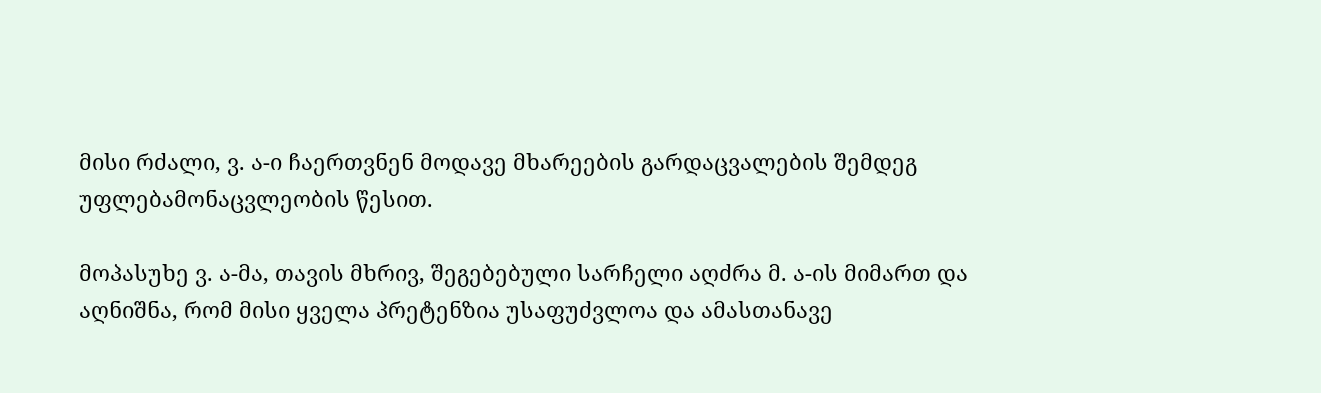მისი რძალი, ვ. ა-ი ჩაერთვნენ მოდავე მხარეების გარდაცვალების შემდეგ უფლებამონაცვლეობის წესით.

მოპასუხე ვ. ა-მა, თავის მხრივ, შეგებებული სარჩელი აღძრა მ. ა-ის მიმართ და აღნიშნა, რომ მისი ყველა პრეტენზია უსაფუძვლოა და ამასთანავე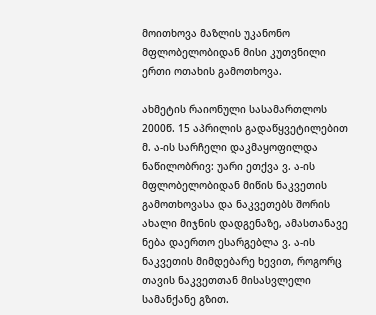მოითხოვა მაზლის უკანონო მფლობელობიდან მისი კუთვნილი ერთი ოთახის გამოთხოვა.

ახმეტის რაიონული სასამართლოს 2000წ. 15 აპრილის გადაწყვეტილებით მ. ა-ის სარჩელი დაკმაყოფილდა ნაწილობრივ: უარი ეთქვა ვ. ა-ის მფლობელობიდან მიწის ნაკვეთის გამოთხოვასა და ნაკვეთებს შორის ახალი მიჯნის დადგენაზე, ამასთანავე ნება დაერთო ესარგებლა ვ. ა-ის ნაკვეთის მიმდებარე ხევით, როგორც თავის ნაკვეთთან მისასვლელი სამანქანე გზით.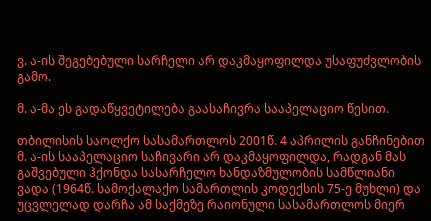ვ. ა-ის შეგებებული სარჩელი არ დაკმაყოფილდა უსაფუძვლობის გამო.

მ. ა-მა ეს გადაწყვეტილება გაასაჩივრა სააპელაციო წესით.

თბილისის საოლქო სასამართლოს 2001წ. 4 აპრილის განჩინებით მ. ა-ის სააპელაციო საჩივარი არ დაკმაყოფილდა, რადგან მას გაშვებული ჰქონდა სასარჩელო ხანდაზმულობის სამწლიანი ვადა (1964წ. სამოქალაქო სამართლის კოდექსის 75-ე მუხლი) და უცვლელად დარჩა ამ საქმეზე რაიონული სასამართლოს მიერ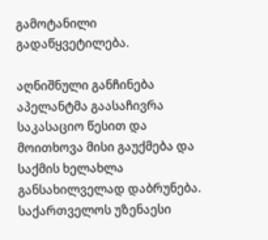გამოტანილი გადაწყვეტილება.

აღნიშნული განჩინება აპელანტმა გაასაჩივრა საკასაციო წესით და მოითხოვა მისი გაუქმება და საქმის ხელახლა განსახილველად დაბრუნება. საქართველოს უზენაესი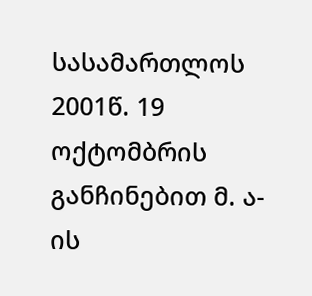სასამართლოს 2001წ. 19 ოქტომბრის განჩინებით მ. ა-ის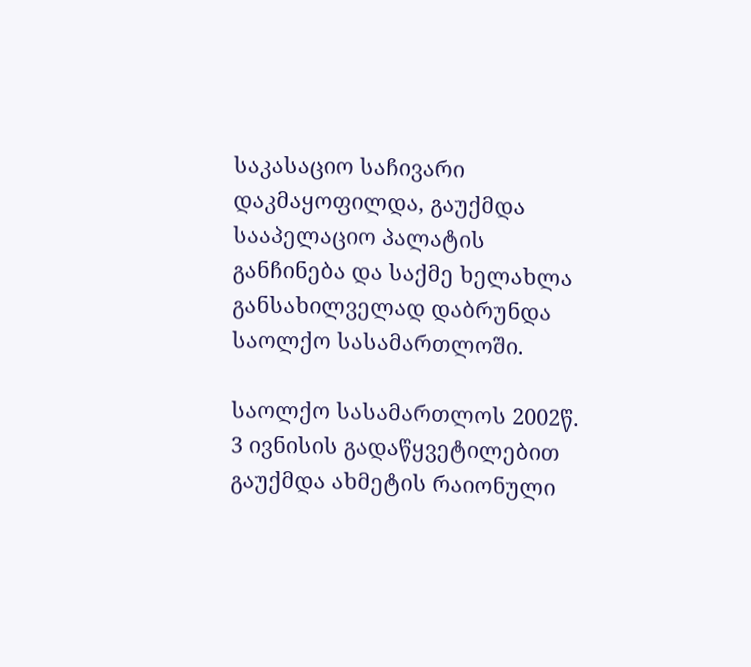საკასაციო საჩივარი დაკმაყოფილდა, გაუქმდა სააპელაციო პალატის განჩინება და საქმე ხელახლა განსახილველად დაბრუნდა საოლქო სასამართლოში.

საოლქო სასამართლოს 2002წ. 3 ივნისის გადაწყვეტილებით გაუქმდა ახმეტის რაიონული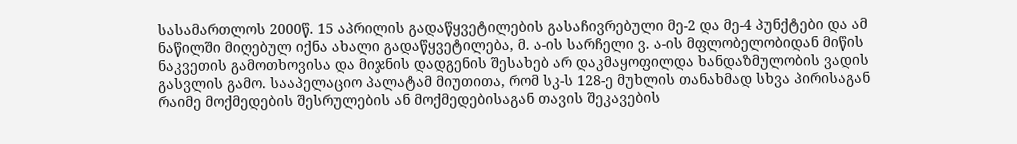სასამართლოს 2000წ. 15 აპრილის გადაწყვეტილების გასაჩივრებული მე-2 და მე-4 პუნქტები და ამ ნაწილში მიღებულ იქნა ახალი გადაწყვეტილება, მ. ა-ის სარჩელი ვ. ა-ის მფლობელობიდან მიწის ნაკვეთის გამოთხოვისა და მიჯნის დადგენის შესახებ არ დაკმაყოფილდა ხანდაზმულობის ვადის გასვლის გამო. სააპელაციო პალატამ მიუთითა, რომ სკ-ს 128-ე მუხლის თანახმად სხვა პირისაგან რაიმე მოქმედების შესრულების ან მოქმედებისაგან თავის შეკავების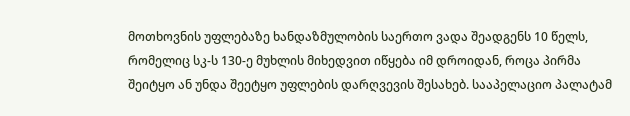მოთხოვნის უფლებაზე ხანდაზმულობის საერთო ვადა შეადგენს 10 წელს, რომელიც სკ-ს 130-ე მუხლის მიხედვით იწყება იმ დროიდან, როცა პირმა შეიტყო ან უნდა შეეტყო უფლების დარღვევის შესახებ. სააპელაციო პალატამ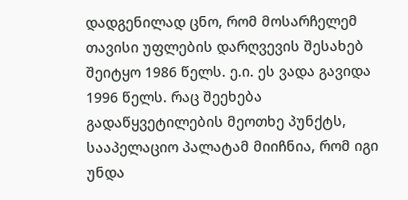დადგენილად ცნო, რომ მოსარჩელემ თავისი უფლების დარღვევის შესახებ შეიტყო 1986 წელს. ე.ი. ეს ვადა გავიდა 1996 წელს. რაც შეეხება გადაწყვეტილების მეოთხე პუნქტს, სააპელაციო პალატამ მიიჩნია, რომ იგი უნდა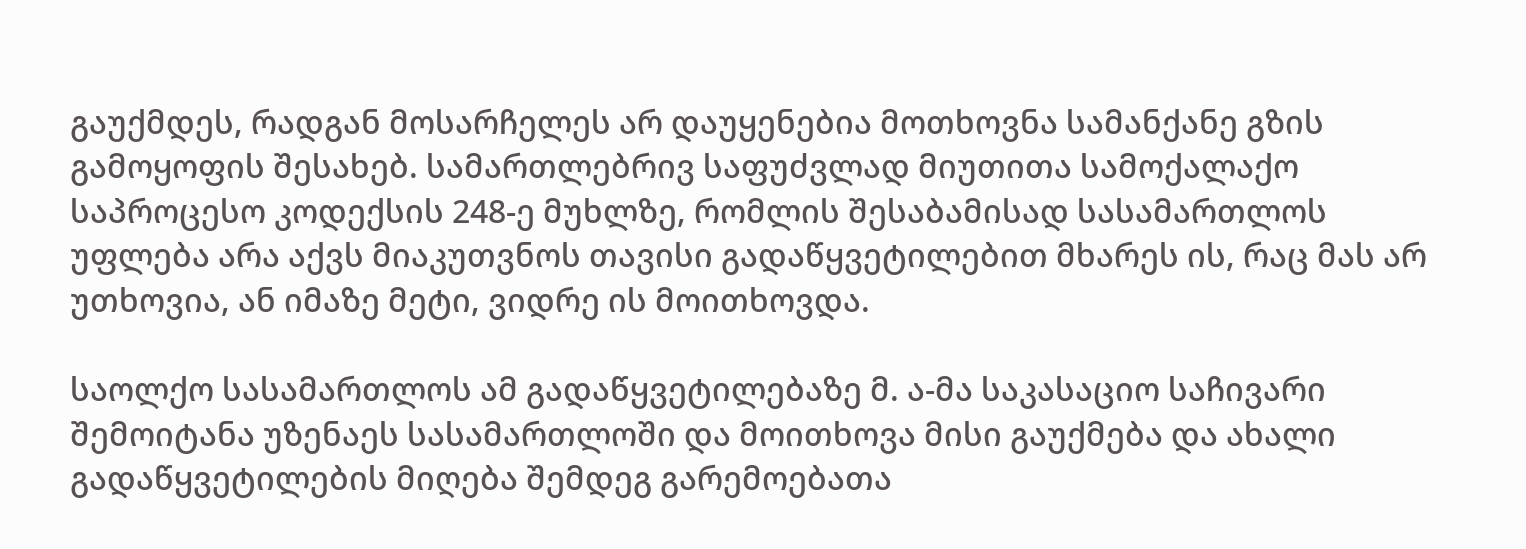გაუქმდეს, რადგან მოსარჩელეს არ დაუყენებია მოთხოვნა სამანქანე გზის გამოყოფის შესახებ. სამართლებრივ საფუძვლად მიუთითა სამოქალაქო საპროცესო კოდექსის 248-ე მუხლზე, რომლის შესაბამისად სასამართლოს უფლება არა აქვს მიაკუთვნოს თავისი გადაწყვეტილებით მხარეს ის, რაც მას არ უთხოვია, ან იმაზე მეტი, ვიდრე ის მოითხოვდა.

საოლქო სასამართლოს ამ გადაწყვეტილებაზე მ. ა-მა საკასაციო საჩივარი შემოიტანა უზენაეს სასამართლოში და მოითხოვა მისი გაუქმება და ახალი გადაწყვეტილების მიღება შემდეგ გარემოებათა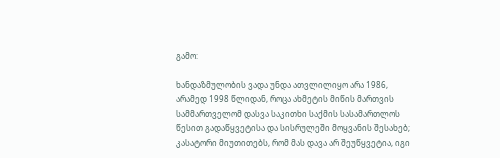გამო:

ხანდაზმულობის ვადა უნდა ათვლილიყო არა 1986, არამედ 1998 წლიდან, როცა ახმეტის მიწის მართვის სამმართველომ დასვა საკითხი საქმის სასამართლოს წესით გადაწყვეტისა და სისრულეში მოყვანის შესახებ; კასატორი მიუთითებს, რომ მას დავა არ შეუწყვეტია, იგი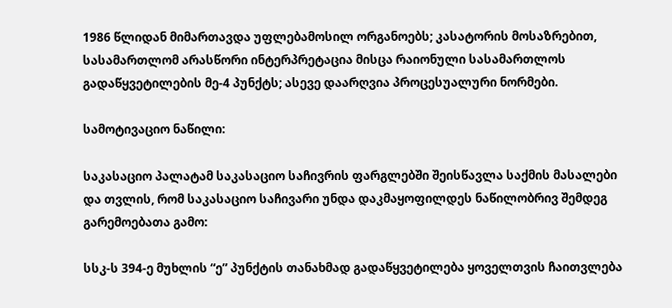1986 წლიდან მიმართავდა უფლებამოსილ ორგანოებს; კასატორის მოსაზრებით, სასამართლომ არასწორი ინტერპრეტაცია მისცა რაიონული სასამართლოს გადაწყვეტილების მე-4 პუნქტს; ასევე დაარღვია პროცესუალური ნორმები.

სამოტივაციო ნაწილი:

საკასაციო პალატამ საკასაციო საჩივრის ფარგლებში შეისწავლა საქმის მასალები და თვლის, რომ საკასაციო საჩივარი უნდა დაკმაყოფილდეს ნაწილობრივ შემდეგ გარემოებათა გამო:

სსკ-ს 394-ე მუხლის “ე” პუნქტის თანახმად გადაწყვეტილება ყოველთვის ჩაითვლება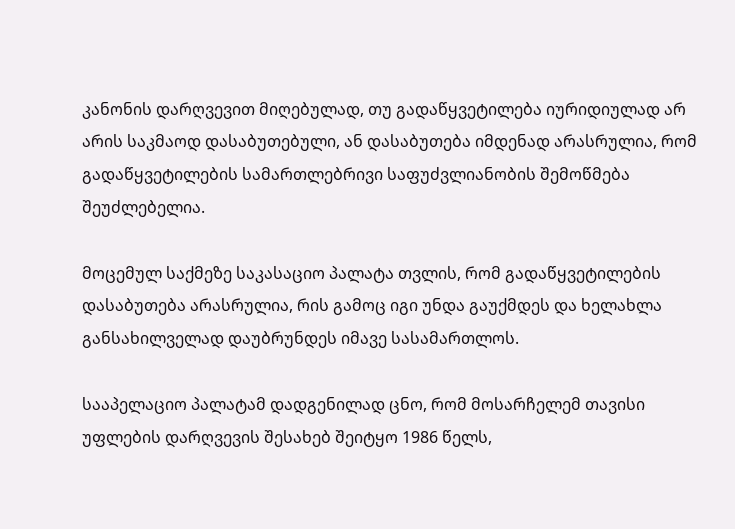კანონის დარღვევით მიღებულად, თუ გადაწყვეტილება იურიდიულად არ არის საკმაოდ დასაბუთებული, ან დასაბუთება იმდენად არასრულია, რომ გადაწყვეტილების სამართლებრივი საფუძვლიანობის შემოწმება შეუძლებელია.

მოცემულ საქმეზე საკასაციო პალატა თვლის, რომ გადაწყვეტილების დასაბუთება არასრულია, რის გამოც იგი უნდა გაუქმდეს და ხელახლა განსახილველად დაუბრუნდეს იმავე სასამართლოს.

სააპელაციო პალატამ დადგენილად ცნო, რომ მოსარჩელემ თავისი უფლების დარღვევის შესახებ შეიტყო 1986 წელს,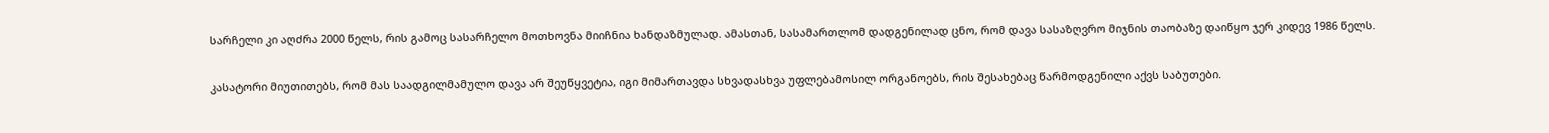სარჩელი კი აღძრა 2000 წელს, რის გამოც სასარჩელო მოთხოვნა მიიჩნია ხანდაზმულად. ამასთან, სასამართლომ დადგენილად ცნო, რომ დავა სასაზღვრო მიჯნის თაობაზე დაიწყო ჯერ კიდევ 1986 წელს.

კასატორი მიუთითებს, რომ მას საადგილმამულო დავა არ შეუწყვეტია, იგი მიმართავდა სხვადასხვა უფლებამოსილ ორგანოებს, რის შესახებაც წარმოდგენილი აქვს საბუთები.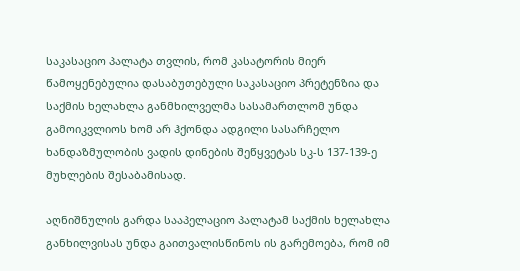საკასაციო პალატა თვლის, რომ კასატორის მიერ წამოყენებულია დასაბუთებული საკასაციო პრეტენზია და საქმის ხელახლა განმხილველმა სასამართლომ უნდა გამოიკვლიოს ხომ არ ჰქონდა ადგილი სასარჩელო ხანდაზმულობის ვადის დინების შეწყვეტას სკ-ს 137-139-ე მუხლების შესაბამისად.

აღნიშნულის გარდა სააპელაციო პალატამ საქმის ხელახლა განხილვისას უნდა გაითვალისწინოს ის გარემოება, რომ იმ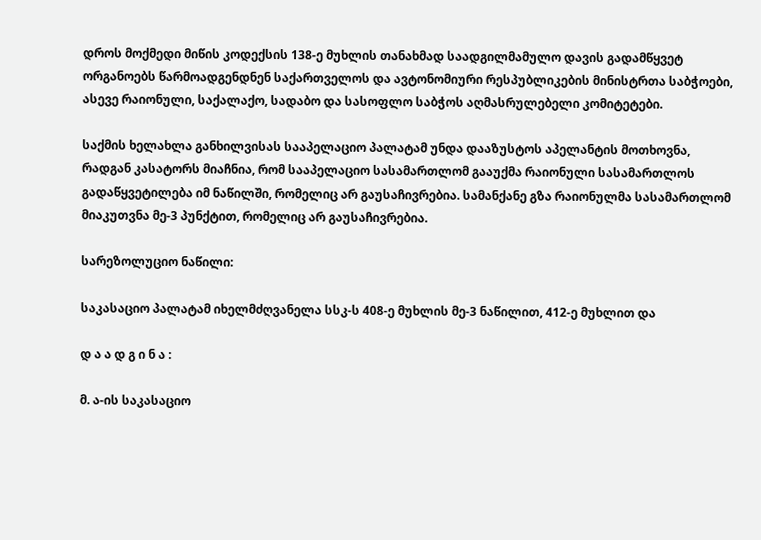დროს მოქმედი მიწის კოდექსის 138-ე მუხლის თანახმად საადგილმამულო დავის გადამწყვეტ ორგანოებს წარმოადგენდნენ საქართველოს და ავტონომიური რესპუბლიკების მინისტრთა საბჭოები, ასევე რაიონული, საქალაქო, სადაბო და სასოფლო საბჭოს აღმასრულებელი კომიტეტები.

საქმის ხელახლა განხილვისას სააპელაციო პალატამ უნდა დააზუსტოს აპელანტის მოთხოვნა, რადგან კასატორს მიაჩნია, რომ სააპელაციო სასამართლომ გააუქმა რაიონული სასამართლოს გადაწყვეტილება იმ ნაწილში, რომელიც არ გაუსაჩივრებია. სამანქანე გზა რაიონულმა სასამართლომ მიაკუთვნა მე-3 პუნქტით, რომელიც არ გაუსაჩივრებია.

სარეზოლუციო ნაწილი:

საკასაციო პალატამ იხელმძღვანელა სსკ-ს 408-ე მუხლის მე-3 ნაწილით, 412-ე მუხლით და

დ ა ა დ გ ი ნ ა :

მ. ა-ის საკასაციო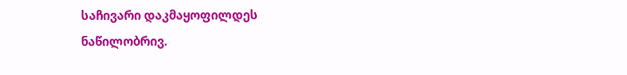საჩივარი დაკმაყოფილდეს ნაწილობრივ.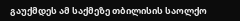გაუქმდეს ამ საქმეზე თბილისის საოლქო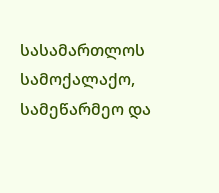სასამართლოს სამოქალაქო, სამეწარმეო და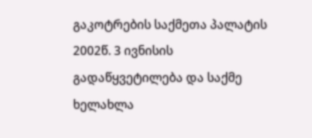გაკოტრების საქმეთა პალატის 2002წ. 3 ივნისის გადაწყვეტილება და საქმე ხელახლა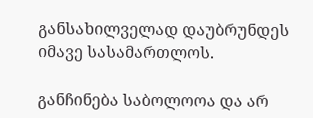განსახილველად დაუბრუნდეს იმავე სასამართლოს.

განჩინება საბოლოოა და არ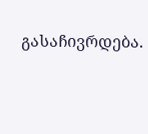გასაჩივრდება.